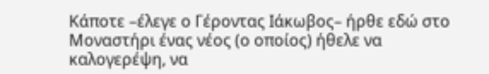Κάποτε –έλεγε ο Γέροντας Ιάκωβος– ήρθε εδώ στο Μοναστήρι ένας νέος (ο οποίος) ήθελε να καλογερέψη, να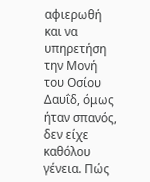αφιερωθή και να υπηρετήση την Μονή του Οσίου Δαυΐδ, όμως ήταν σπανός, δεν είχε καθόλου γένεια. Πώς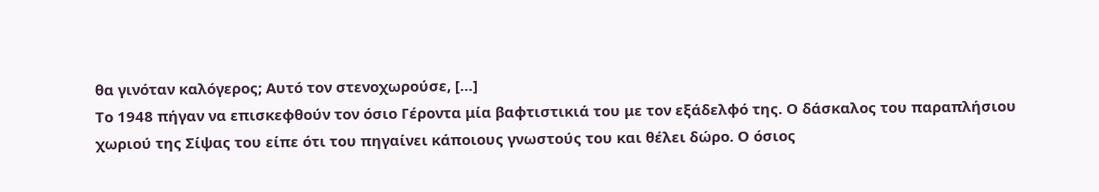θα γινόταν καλόγερος; Αυτό τον στενοχωρούσε, […]
Το 1948 πήγαν να επισκεφθούν τον όσιο Γέροντα μία βαφτιστικιά του με τον εξάδελφό της. Ο δάσκαλος του παραπλήσιου χωριού της Σίψας του είπε ότι του πηγαίνει κάποιους γνωστούς του και θέλει δώρο. Ο όσιος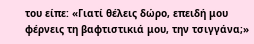του είπε: «Γιατί θέλεις δώρο, επειδή μου φέρνεις τη βαφτιστικιά μου, την τσιγγάνα;»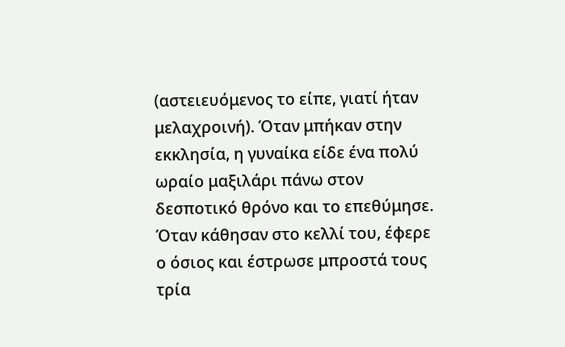(αστειευόμενος το είπε, γιατί ήταν μελαχροινή). Όταν μπήκαν στην εκκλησία, η γυναίκα είδε ένα πολύ ωραίο μαξιλάρι πάνω στον δεσποτικό θρόνο και το επεθύμησε. Όταν κάθησαν στο κελλί του, έφερε ο όσιος και έστρωσε μπροστά τους τρία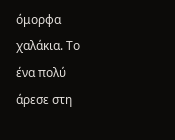όμορφα χαλάκια. Το ένα πολύ άρεσε στη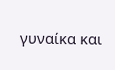γυναίκα και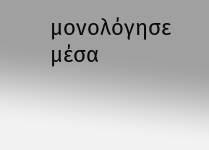μονολόγησε μέσα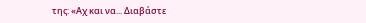της: «Αχ και να... Διαβάστε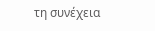τη συνέχεια